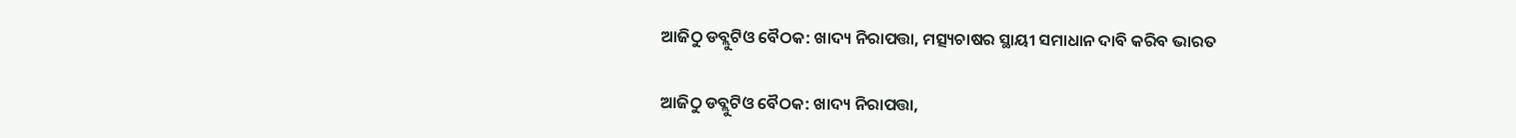ଆଜିଠୁ ଡବ୍ଲୁଟିଓ ବୈଠକ: ଖାଦ୍ୟ ନିରାପତ୍ତା, ମତ୍ସ୍ୟଚାଷର ସ୍ଥାୟୀ ସମାଧାନ ଦାବି କରିବ ଭାରତ

ଆଜିଠୁ ଡବ୍ଲୁଟିଓ ବୈଠକ: ଖାଦ୍ୟ ନିରାପତ୍ତା,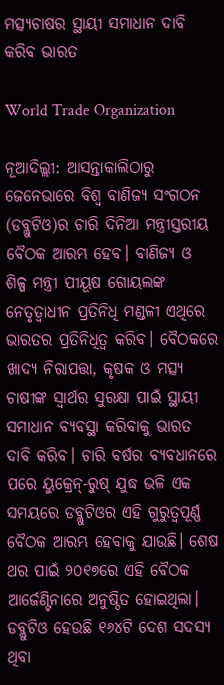ମତ୍ସ୍ୟଚାଷର ସ୍ଥାୟୀ ସମାଧାନ ଦାବି କରିବ ଭାରତ

World Trade Organization

ନୂଆଦିଲ୍ଲୀ: ଆସନ୍ତାକାଲିଠାରୁ ଜେନେଭାରେ ବିଶ୍ବ ବାଣିଜ୍ୟ ସଂଗଠନ (ଡବ୍ଲୁଟିଓ)ର ଚାରି ଦିନିଆ ମନ୍ତ୍ରୀସ୍ତରୀୟ ବୈଠକ ଆରମ୍ଭ ହେବ। ବାଣିଜ୍ୟ ଓ ଶିଳ୍ପ ମନ୍ତ୍ରୀ ପୀୟୂଷ ଗୋୟଲଙ୍କ ନେତୃତ୍ବାଧୀନ ପ୍ରତିନିଧି ମଣ୍ଡଳୀ ଏଥିରେ ଭାରତର ପ୍ରତିନିଧିତ୍ବ କରିବ। ବୈଠକରେ ଖାଦ୍ୟ ନିରାପତ୍ତା, କୃଷକ ଓ ମତ୍ସ୍ୟ ଚାଷୀଙ୍କ ସ୍ବାର୍ଥର ସୁରକ୍ଷା ପାଇଁ ସ୍ଥାୟୀ ସମାଧାନ ବ୍ୟବସ୍ଥା କରିବାକୁ ଭାରତ ଦାବି କରିବ। ଚାରି ବର୍ଷର ବ୍ୟବଧାନରେ ପରେ ୟୁକ୍ରେନ୍-ରୁଷ୍ ଯୁଦ୍ଧ ଭଳି ଏକ ସମୟରେ ଡବ୍ଲୁଟିଓର ଏହି ଗୁରୁତ୍ବପୂର୍ଣ୍ଣ ବୈଠକ ଆରମ୍ଭ ହେବାକୁ ଯାଉଛି। ଶେଷ ଥର ପାଇଁ ୨୦୧୭ରେ ଏହି ବୈଠକ ଆର୍ଜେଣ୍ଟିନାରେ ଅନୁଷ୍ଠିତ ହୋଇଥିଲା। ଡବ୍ଲୁଟିଓ ହେଉଛି ୧୬୪ଟି ଦେଶ ସଦସ୍ୟ ଥିବା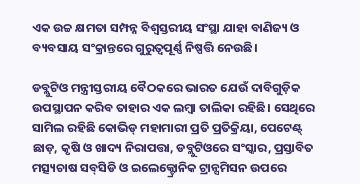ଏକ ଉଚ୍ଚ କ୍ଷମତା ସମ୍ପନ୍ନ ବିଶ୍ବସ୍ତରୀୟ ସଂସ୍ଥା ଯାହା ବାଣିଜ୍ୟ ଓ ବ୍ୟବସାୟ ସଂକ୍ରାନ୍ତରେ ଗୁରୁତ୍ବପୂର୍ଣ୍ଣ ନିଷ୍ପତ୍ତି ନେଉଛି।

ଡବ୍ଲୁଟିଓ ମନ୍ତ୍ରୀସ୍ତରୀୟ ବୈଠକରେ ଭାରତ ଯେଉଁ ଦାବିଗୁଡ଼ିକ ଉପସ୍ଥାପନ କରିବ ତାହାର ଏକ ଲମ୍ବା ତାଲିକା ରହିଛି। ସେଥିରେ ସାମିଲ ରହିଛି କୋଭିଡ୍ ମହାମାରୀ ପ୍ରତି ପ୍ରତିକ୍ରିୟା, ପେଟେଣ୍ଟ୍‌ ଛାଡ଼, କୃଷି ଓ ଖାଦ୍ୟ ନିରାପତ୍ତା, ଡବ୍ଲୁଟିଓରେ ସଂସ୍କାର, ପ୍ରସ୍ତାବିତ ମତ୍ସ୍ୟଚାଷ ସବ୍‌ସିଡି ଓ ଇଲେକ୍ଟ୍ରୋନିକ ଟ୍ରାନ୍ସମିସନ ଉପରେ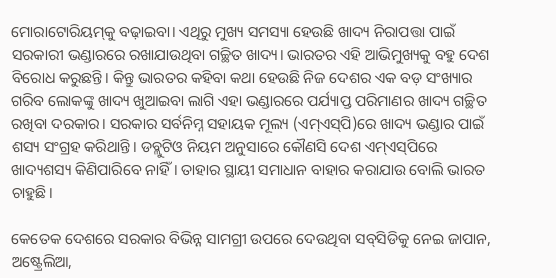ମୋରାଟୋରିୟମ୍‌କୁ ବଢ଼ାଇବା। ଏଥିରୁ ମୁଖ୍ୟ ସମସ୍ୟା ହେଉଛି ଖାଦ୍ୟ ନିରାପତ୍ତା ପାଇଁ ସରକାରୀ ଭଣ୍ଡାରରେ ରଖାଯାଉଥିବା ଗଚ୍ଛିତ ଖାଦ୍ୟ। ଭାରତର ଏହି ଆଭିମୁଖ୍ୟକୁ ବହୁ ଦେଶ ବିରୋଧ କରୁଛନ୍ତି। କିନ୍ତୁ ଭାରତର କହିବା କଥା ହେଉଛି ନିଜ ଦେଶର ଏକ ବଡ଼ ସଂଖ୍ୟାର ଗରିବ ଲୋକଙ୍କୁ ଖାଦ୍ୟ ଖୁଆଇବା ଲାଗି ଏହା ଭଣ୍ଡାରରେ ପର୍ଯ୍ୟାପ୍ତ ପରିମାଣର ଖାଦ୍ୟ ଗଚ୍ଛିତ ରଖିବା ଦରକାର। ସରକାର ସର୍ବନିମ୍ନ ସହାୟକ ମୂଲ୍ୟ (ଏମ୍ଏସ୍‌ପି)ରେ ଖାଦ୍ୟ ଭଣ୍ଡାର ପାଇଁ ଶସ୍ୟ ସଂଗ୍ରହ କରିଥାନ୍ତି। ଡବ୍ଲୁଟିଓ ନିୟମ ଅନୁସାରେ କୌଣସି ଦେଶ ଏମ୍ଏସ୍‌ପିରେ ଖାଦ୍ୟଶସ୍ୟ କିଣିପାରିବେ ନାହିଁ। ତାହାର ସ୍ଥାୟୀ ସମାଧାନ ବାହାର କରାଯାଉ ବୋଲି ଭାରତ ଚାହୁଛି।

କେତେକ ଦେଶରେ ସରକାର ବିଭିନ୍ନ ସାମଗ୍ରୀ ଉପରେ ଦେଉଥିବା ସବ୍‌ସିଡିକୁ ନେଇ ଜାପାନ, ଅଷ୍ଟ୍ରେଲିଆ,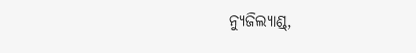ନ୍ୟୁଜିଲ୍ୟାଣ୍ଡ୍,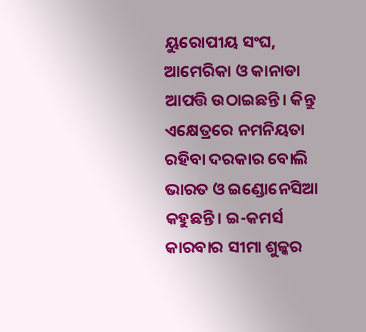ୟୁରୋପୀୟ ସଂଘ, ଆମେରିକା ଓ କାନାଡା ଆପତ୍ତି ଉଠାଇଛନ୍ତି। କିନ୍ତୁ ଏକ୍ଷେତ୍ରରେ ନମନିୟତା ରହିବା ଦରକାର ବୋଲି ଭାରତ ଓ ଇଣ୍ଡୋନେସିଆ କହୁଛନ୍ତି। ଇ-କମର୍ସ କାରବାର ସୀମା ଶୁଳ୍କର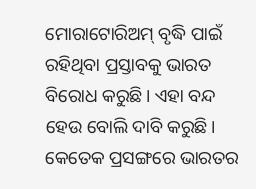ମୋରାଟୋରିଅମ୍ ବୃଦ୍ଧି ପାଇଁ ରହିଥିବା ପ୍ରସ୍ତାବକୁ ଭାରତ ବିରୋଧ କରୁଛି। ଏହା ବନ୍ଦ ହେଉ ବୋଲି ଦାବି କରୁଛି। କେତେକ ପ୍ରସଙ୍ଗରେ ଭାରତର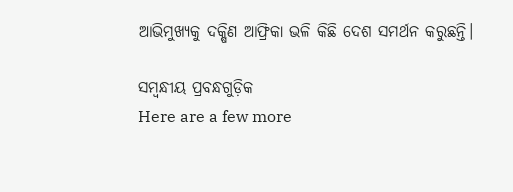ଆଭିମୁଖ୍ୟକୁ ଦକ୍ଷିଣ ଆଫ୍ରିକା ଭଳି କିଛି ଦେଶ ସମର୍ଥନ କରୁଛନ୍ତି।

ସମ୍ବନ୍ଧୀୟ ପ୍ରବନ୍ଧଗୁଡ଼ିକ
Here are a few more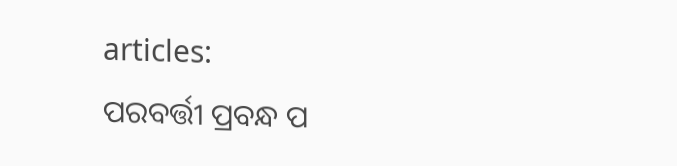articles:
ପରବର୍ତ୍ତୀ ପ୍ରବନ୍ଧ ପ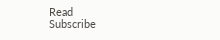Read
Subscribe